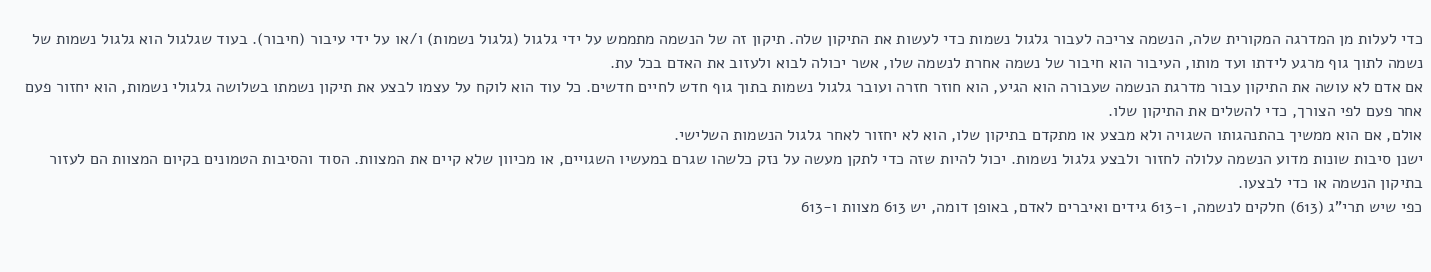כדי לעלות מן המדרגה המקורית שלה, הנשמה צריכה לעבור גלגול נשמות כדי לעשות את התיקון שלה. תיקון זה של הנשמה מתממש על ידי גלגול (גלגול נשמות) ו/או על ידי עיבור (חיבור). בעוד שגלגול הוא גלגול נשמות של נשמה לתוך גוף מרגע לידתו ועד מותו, העיבור הוא חיבור של נשמה אחרת לנשמה שלו, אשר יכולה לבוא ולעזוב את האדם בכל עת.
אם אדם לא עושה את התיקון עבור מדרגת הנשמה שעבורה הוא הגיע, הוא חוזר חזרה ועובר גלגול נשמות בתוך גוף חדש לחיים חדשים. כל עוד הוא לוקח על עצמו לבצע את תיקון נשמתו בשלושה גלגולי נשמות, הוא יחזור פעם אחר פעם לפי הצורך, כדי להשלים את התיקון שלו.
אולם, אם הוא ממשיך בהתנהגותו השגויה ולא מבצע או מתקדם בתיקון שלו, הוא לא יחזור לאחר גלגול הנשמות השלישי.
ישנן סיבות שונות מדוע הנשמה עלולה לחזור ולבצע גלגול נשמות. יכול להיות שזה כדי לתקן מעשה על נזק כלשהו שגרם במעשיו השגויים, או מכיוון שלא קיים את המצוות. הסוד והסיבות הטמונים בקיום המצוות הם לעזור בתיקון הנשמה או כדי לבצעו.
כפי שיש תרי”ג (613) חלקים לנשמה, ו-613 גידים ואיברים לאדם, באופן דומה, יש 613 מצוות ו-613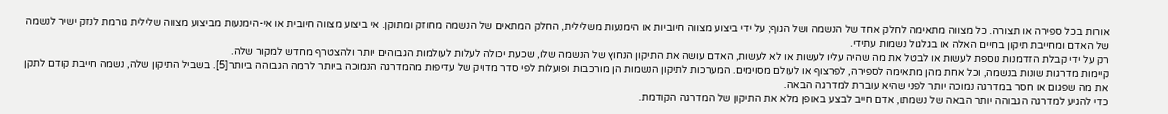אורות בכל ספירה או תצורה. כל מצווה מתאימה לחלק אחד של הנשמה ושל הגוף; על ידי ביצוע מצווה חיוביות או הימנעות משלילית, החלק המתאים של הנשמה מחוזק ומתוקן. אי ביצוע מצווה חיובית או אי-הימנעות מביצוע מצווה שלילית גורמת לנזק ישיר לנשמה של האדם ומחייבת תיקון בחיים האלה או בגלגול נשמות עתידי.
רק על ידי קבלת הזדמנות נוספת לעשות או לבטל את מה שהיה עליו לעשות או לא לעשות, האדם עושה את התיקון הנחוץ של הנשמה שלו, שכעת יכולה לעלות לעולמות הגבוהים יותר ולהצטרף מחדש למקור שלה.
קיימות מדרגות שונות בנשמה, וכל אחת מהן מתאימה לספירה, לפרצוף או לעולם מסוימים. המערכות לתיקון הנשמות הן מורכבות ופועלות לפי סדר מדויק של עדיפות מהמדרגה הנמוכה ביותר לרמה הגבוהה ביותר[5]. בשביל התיקון שלה, נשמה חייבת קודם לתקן את מה שפגום או חסר במדרגה נמוכה יותר לפני שהיא עוברת למדרגה הבאה.
כדי להגיע למדרגה הגבוהה יותר הבאה של נשמתו, אדם חייב לבצע באופן מלא את התיקון של המדרגה הקודמת.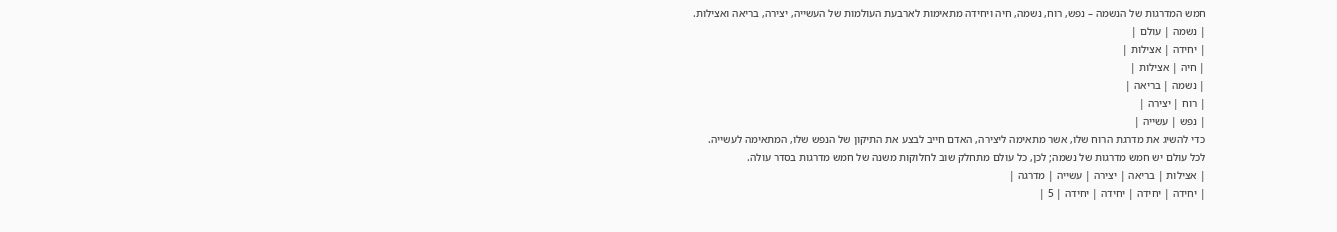חמש המדרגות של הנשמה – נפש, רוח, נשמה, חיה ויחידה מתאימות לארבעת העולמות של העשייה, יצירה, בריאה ואצילות.
| נשמה | עולם |
| יחידה | אצילות |
| חיה | אצילות |
| נשמה | בריאה |
| רוח | יצירה |
| נפש | עשייה |
כדי להשיג את מדרגת הרוח שלו, אשר מתאימה ליצירה, האדם חייב לבצע את התיקון של הנפש שלו, המתאימה לעשייה.
לכל עולם יש חמש מדרגות של נשמה; לכן, כל עולם מתחלק שוב לחלוקות משנה של חמש מדרגות בסדר עולה.
| אצילות | בריאה | יצירה | עשייה | מדרגה |
| יחידה | יחידה | יחידה | יחידה | 5 |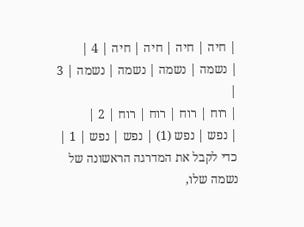| חיה | חיה | חיה | חיה | 4 |
| נשמה | נשמה | נשמה | נשמה | 3 |
| רוח | רוח | רוח | רוח | 2 |
| נפש | נפש (1) | נפש | נפש | 1 |
כדי לקבל את המדרגה הראשונה של נשמה שלו,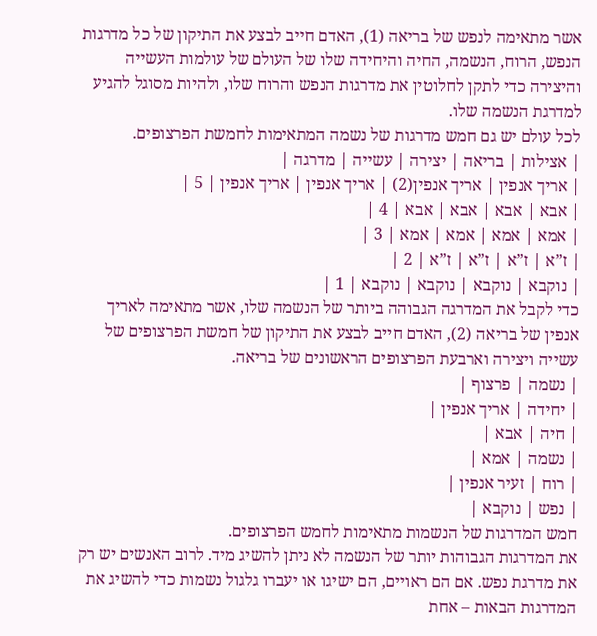אשר מתאימה לנפש של בריאה (1), האדם חייב לבצע את התיקון של כל מדרגות הנפש, הרוח, הנשמה, החיה והיחידה שלו של העולם של עולמות העשייה והיצירה כדי לתקן לחלוטין את מדרגות הנפש והרוח שלו, ולהיות מסוגל להגיע למדרגת הנשמה שלו.
לכל עולם יש גם חמש מדרגות של נשמה המתאימות לחמשת הפרצופים.
| אצילות | בריאה | יצירה | עשייה | מדרגה |
| אריך אנפין | אריך אנפין(2) | אריך אנפין | אריך אנפין | 5 |
| אבא | אבא | אבא | אבא | 4 |
| אמא | אמא | אמא | אמא | 3 |
| ז”א | ז”א | ז”א | ז”א | 2 |
| נוקבא | נוקבא | נוקבא | נוקבא | 1 |
כדי לקבל את המדרגה הגבוהה ביותר של הנשמה שלו, אשר מתאימה לאריך אנפין של בריאה (2), האדם חייב לבצע את התיקון של חמשת הפרצופים של עשייה ויצירה וארבעת הפרצופים הראשונים של בריאה.
| נשמה | פרצוף |
| יחידה | אריך אנפין |
| חיה | אבא |
| נשמה | אמא |
| רוח | זעיר אנפין |
| נפש | נוקבא |
חמש המדרגות של הנשמות מתאימות לחמש הפרצופים.
את המדרגות הגבוהות יותר של הנשמה לא ניתן להשיג מיד. לרוב האנשים יש רק את מדרגת נפש. אם הם ראויים, הם ישיגו או יעברו גלגול נשמות כדי להשיג את המדרגות הבאות – אחת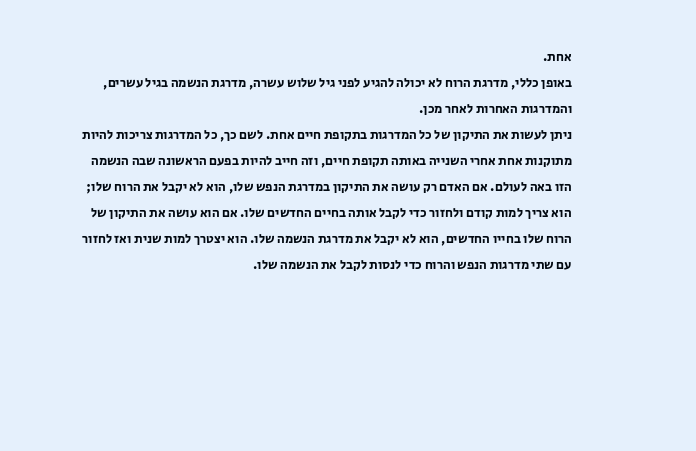אחת.
באופן כללי, מדרגת הרוח לא יכולה להגיע לפני גיל שלוש עשרה, מדרגת הנשמה בגיל עשרים, והמדרגות האחרות לאחר מכן.
ניתן לעשות את התיקון של כל המדרגות בתקופת חיים אחת. לשם כך, כל המדרגות צריכות להיות מתוקנות אחת אחרי השנייה באותה תקופת חיים, וזה חייב להיות בפעם הראשונה שבה הנשמה הזו באה לעולם. אם האדם רק עושה את התיקון במדרגת הנפש שלו, הוא לא יקבל את הרוח שלו; הוא צריך למות קודם ולחזור כדי לקבל אותה בחיים החדשים שלו. אם הוא עושה את התיקון של הרוח שלו בחייו החדשים, הוא לא יקבל את מדרגת הנשמה שלו. הוא יצטרך למות שנית ואז לחזור עם שתי מדרגות הנפש והרוח כדי לנסות לקבל את הנשמה שלו.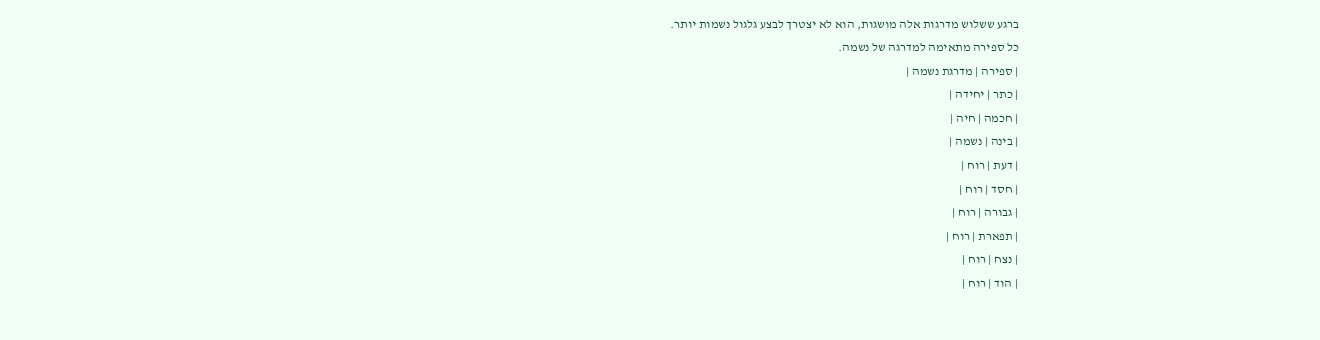ברגע ששלוש מדרגות אלה מושגות, הוא לא יצטרך לבצע גלגול נשמות יותר.
כל ספירה מתאימה למדרגה של נשמה.
| ספירה | מדרגת נשמה |
| כתר | יחידה |
| חכמה | חיה |
| בינה | נשמה |
| דעת | רוח |
| חסד | רוח |
| גבורה | רוח |
| תפארת | רוח |
| נצח | רוח |
| הוד | רוח |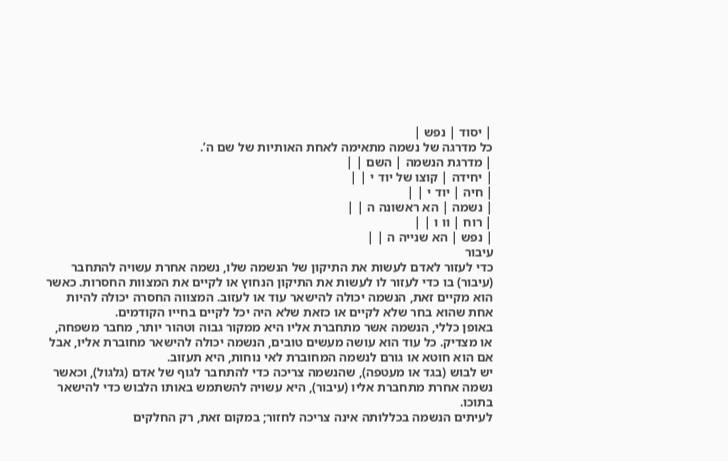| יסוד | נפש |
כל מדרגה של נשמה מתאימה לאחת האותיות של שם ה’.
| מדרגת הנשמה | השם | |
| יחידה | קוצו של יוד י | |
| חיה | יוד י | |
| נשמה | הא ראשונה ה | |
| רוח | וו ו | |
| נפש | הא שנייה ה | |
עיבור
כדי לעזור לאדם לעשות את התיקון של הנשמה שלו, נשמה אחרת עשויה להתחבר (עיבור) בו כדי לעזור לו לעשות את התיקון הנחוץ או לקיים את המצוות החסרות. כאשר הוא מקיים זאת, הנשמה יכולה להישאר עוד או לעזוב. המצווה החסרה יכולה להיות אחת שהוא בחר שלא לקיים או כזאת שלא היה יכל לקיים בחייו הקודמים.
באופן כללי, הנשמה אשר מתחברת אליו היא ממקור גבוה וטהור יותר, מחבר משפחה, או מצדיק. כל עוד הוא עושה מעשים טובים, הנשמה יכולה להישאר מחוברת אליו, אבל אם הוא חוטא או גורם לנשמה המחוברת לאי נוחות, היא תעזוב.
יש לבוש (בגד או מעטפה), שהנשמה צריכה כדי להתחבר לגוף של אדם (גלגול), וכאשר נשמה אחרת מתחברת אליו (עיבור), היא עשויה להשתמש באותו הלבוש כדי להישאר בתוכו.
לעיתים הנשמה בכללותה אינה צריכה לחזור; במקום זאת, רק החלקים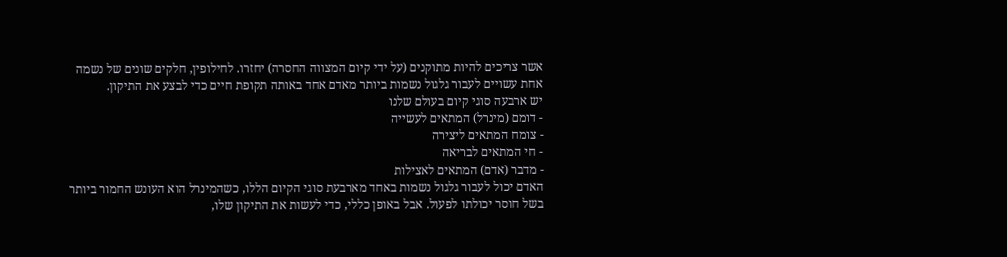אשר צריכים להיות מתוקנים (על ידי קיום המצווה החסרה) יחזרו. לחילופין, חלקים שונים של נשמה אחת עשויים לעבור גלגול נשמות ביותר מאדם אחד באותה תקופת חיים כדי לבצע את התיקון.
יש ארבעה סוגי קיום בעולם שלנו
- דומם (מינרל) המתאים לעשייה
- צומח המתאים ליצירה
- חי המתאים לבריאה
- מדבר (אדם) המתאים לאצילות
האדם יכול לעבור גלגול נשמות באחד מארבעת סוגי הקיום הללו, כשהמינרל הוא העונש החמור ביותר בשל חוסר יכולתו לפעול. אבל באופן כללי, כדי לעשות את התיקון שלו,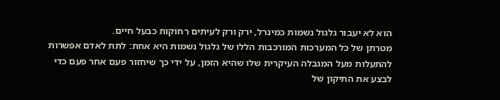הוא לא יעבור גלגול נשמות כמינרל, ירק ורק לעיתים רחוקות כבעל חיים.
מטרתן של כל המערכות המורכבות הללו של גלגול נשמות היא אחת: לתת לאדם אפשרות להתעלות מעל המגבלה העיקרית שלו שהיא הזמן, על ידי כך שיחזור פעם אחר פעם כדי לבצע את התיקון של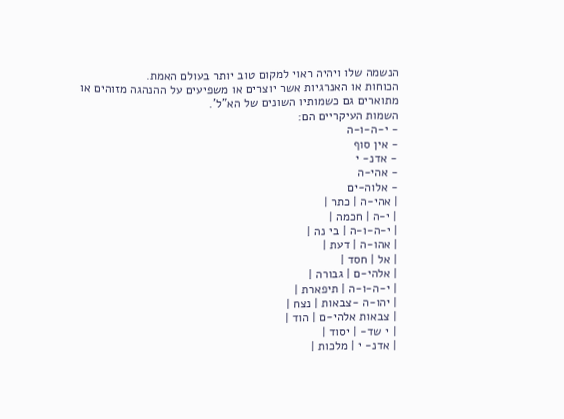הנשמה שלו ויהיה ראוי למקום טוב יותר בעולם האמת.
הכוחות או האנרגיות אשר יוצרים או משפיעים על ההנהגה מזוהים או מתוארים גם כשמותיו השונים של הא”ל’.
השמות העיקריים הם:
- י-ה-ו-ה
- אין סוף
- אדנ- י
- אהי-ה
- אלוה-ים
| אהי-ה | כתר |
| י-ה | חכמה |
| י-ה-ו-ה | בי נה |
| אהו-ה | דעת |
| אל | חסד |
| אלהי-ם | גבורה |
| י-ה-ו-ה | תיפארת |
| יהו-ה -צבאות | נצח |
| צבאות אלהי-ם | הוד |
| י שד- | יסוד |
| אדנ- י | מלכות |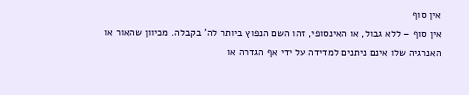אין סוף
אין סוף – ללא גבול, או האינסופי, זהו השם הנפוץ ביותר לה’ בקבלה. מכיוון שהאור או האנרגיה שלו אינם ניתנים למדידה על ידי אף הגדרה או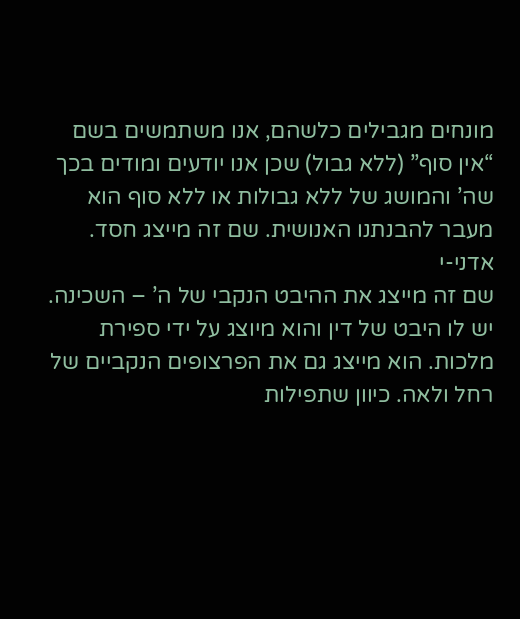מונחים מגבילים כלשהם, אנו משתמשים בשם “אין סוף” (ללא גבול) שכן אנו יודעים ומודים בכך שה’ והמושג של ללא גבולות או ללא סוף הוא מעבר להבנתנו האנושית. שם זה מייצג חסד.
אדני-י
שם זה מייצג את ההיבט הנקבי של ה’ – השכינה. יש לו היבט של דין והוא מיוצג על ידי ספירת מלכות. הוא מייצג גם את הפרצופים הנקביים של רחל ולאה. כיוון שתפילות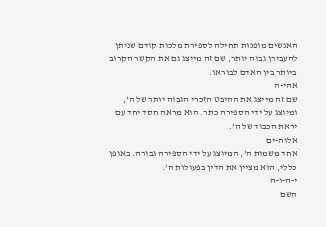האנשים מופנות תחילה לספירת מלכות קודם שניתן להעבירן גבוה יותר, שם זה מייצג גם את הקשר הקרוב ביותר בין האדם לבוראו.
אהי-ה
שם זה מייצג את ההיבט הזכרי הגבוה יותר של ה’, ומיוצג על ידי הספירה כתר. הוא מראה חסד יחד עם יראת הכבוד של ה’.
אלוה-ים
אחד משמות ה’, המיוצג על ידי הספירה גבורה. באופן כללי, הוא מציין את הדין בפעולות ה’.
י-ה-ו-ה
השם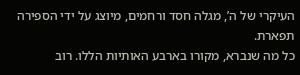העיקרי של ה’, מגלה חסד ורחמים, מיוצג על ידי הספירה תפארת.
כל מה שנברא, מקורו בארבע האותיות הללו. רוב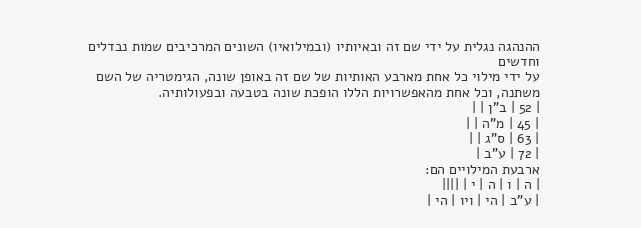ההנהגה נגלית על ידי שם זה ובאיותיו (ובמילואיו) השונים המרכיבים שמות נבדלים וחדשים
על ידי מילוי כל אחת מארבע האותיות של שם זה באופן שונה, הגימטריה של השם משתנה, וכל אחת מהאפשרויות הללו הופכת שונה בטבעה ובפעולותיה.
| 52 | ב”ן | |
| 45 | מ”ה | |
| 63 | ס”ג | |
| 72 | ע”ב |
ארבעת המילויים הם:
| ה | ו | ה | י | ||||
| ע”ב | הי | ויו | הי |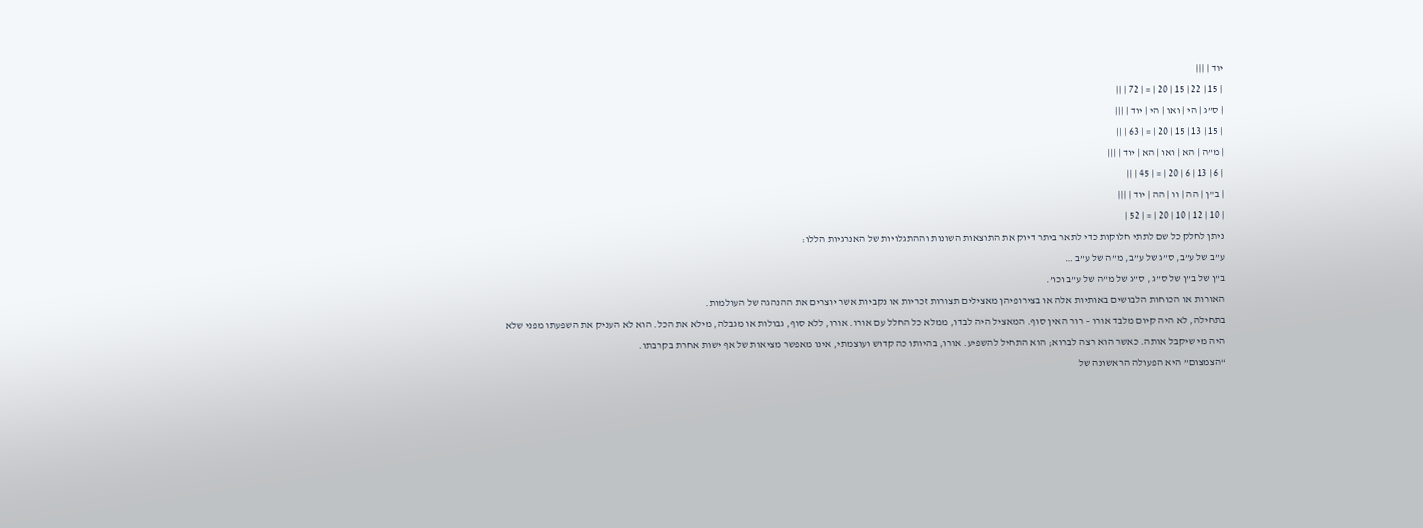יוד | |||
| 15 | 22 | 15 | 20 | = | 72 | ||
| ס”ג | הי | ואו | הי | יוד | |||
| 15 | 13 | 15 | 20 | = | 63 | ||
| מ”ה | הא | ואו | הא | יוד | |||
| 6 | 13 | 6 | 20 | = | 45 | ||
| ב”ן | הה | וו | הה | יוד | |||
| 10 | 12 | 10 | 20 | = | 52 |
ניתן לחלק כל שם לתתי חלוקות כדי לתאר ביתר דיוק את התוצאות השונות וההתגלויות של האנרגיות הללו:
ע”ב של ע”ב, ס”ג של ע”ב, מ”ה של ע”ב …
ב”ן של ב”ן של ס”ג , ס”ג של מ”ה של ע”ב וכו’.
האורות או הכוחות הלבושים באותיות אלה או בצירופיהן מאצילים תצורות זכריות או נקביות אשר יוצרים את ההנהגה של העולמות.
בתחילה, לא היה קיום מלבד אורו – רור האין סוף. המאציל היה לבדו, ממלא כל החלל עם אורו. אורו, ללא סוף, גבולות או מגבלה, מילא את הכל. הוא לא העניק את השפעתו מפני שלא היה מי שיקבל אותה. כאשר הוא רצה לברוא; הוא התחיל להשפיע. אורו, בהיותו כה קדוש ועוצמתי, אינו מאפשר מציאות של אף ישות אחרת בקרבתו.
“הצמצום” היא הפעולה הראשונה של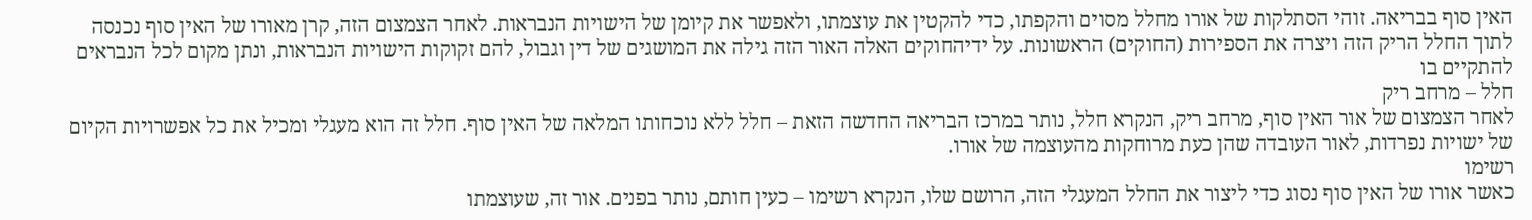האין סוף בבריאה. זוהי הסתלקות של אורו מחלל מסוים והקפתו, כדי להקטין את עוצמתו, ולאפשר את קיומן של הישויות הנבראות. לאחר הצמצום הזה, קרן מאורו של האין סוף נכנסה לתוך החלל הריק הזה ויצרה את הספירות (החוקים) הראשונות. על ידיהחוקים האלה האור הזה גילה את המושגים של דין וגבול, להם זקוקות הישויות הנבראות, ונתן מקום לכל הנבראים להתקיים בו
חלל – מרחב ריק
לאחר הצמצום של אור האין סוף, מרחב ריק, הנקרא חלל, נותר במרכז הבריאה החדשה הזאת – חלל ללא נוכחותו המלאה של האין סוף. חלל זה הוא מעגלי ומכיל את כל אפשרויות הקיום של ישויות נפרדות, לאור העובדה שהן כעת מרוחקות מהעוצמה של אורו.
רשימו
כאשר אורו של האין סוף נסוג כדי ליצור את החלל המעגלי הזה, הרושם שלו, הנקרא רשימו – כעין חותם, נותר בפנים. אור זה, שעוצמתו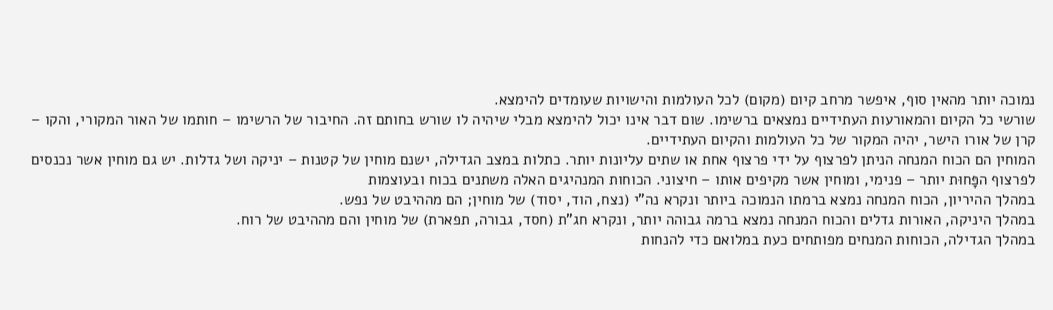נמוכה יותר מהאין סוף, איפשר מרחב קיום (מקום) לכל העולמות והישויות שעומדים להימצא.
שורשי כל הקיום והמאורעות העתידיים נמצאים ברשימו. שום דבר אינו יכול להימצא מבלי שיהיה לו שורש בחותם זה. החיבור של הרשימו – חותמו של האור המקורי, והקו – קרן של אורו הישר, יהיה המקור של כל העולמות והקיום העתידיים.
המוחין הם הכוח המנחה הניתן לפרצוף על ידי פרצוף אחת או שתים עליונות יותר. כתלות במצב הגדילה, ישנם מוחין של קטנות – יניקה ושל גדלות. יש גם מוחין אשר נכנסים לפרצוף הפָּחוּת יותר – פנימי, ומוחין אשר מקיפים אותו – חיצוני. הכוחות המנהיגים האלה משתנים בכוח ובעוצמות
במהלך ההיריון, הכוח המנחה נמצא ברמתו הנמוכה ביותר ונקרא נה”י (נצח, הוד, יסוד) של מוחין; הם מההיבט של נפש.
במהלך היניקה, האורות גדלים והכוח המנחה נמצא ברמה גבוהה יותר, ונקרא חג”ת (חסד, גבורה, תפארת) של מוחין והם מההיבט של רוח.
במהלך הגדילה, הכוחות המנחים מפותחים כעת במלואם כדי להנחות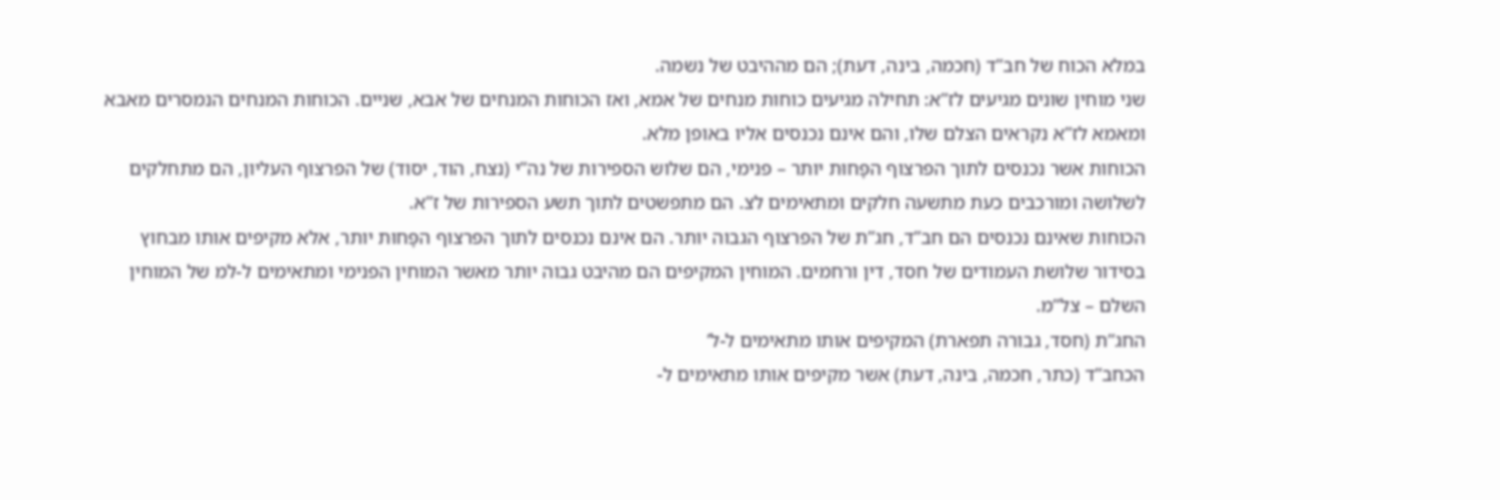במלא הכוח של חב”ד (חכמה, בינה, דעת); הם מההיבט של נשמה.
שני מוחין שונים מגיעים לז”א: תחילה מגיעים כוחות מנחים של אמא, ואז הכוחות המנחים של אבא, שניים. הכוחות המנחים הנמסרים מאבא ומאמא לז”א נקראים הצלם שלו, והם אינם נכנסים אליו באופן מלא.
הכוחות אשר נכנסים לתוך הפרצוף הפָּחוּת יותר – פנימי, הם שלוש הספירות של נה”י (נצח, הוד, יסוד) של הפרצוף העליון, הם מתחלקים לשלושה ומורכבים כעת מתשעה חלקים ומתאימים לצ. הם מתפשטים לתוך תשע הספירות של ז”א.
הכוחות שאינם נכנסים הם חב”ד, חג”ת של הפרצוף הגבוה יותר. הם אינם נכנסים לתוך הפרצוף הפָּחוּת יותר, אלא מקיפים אותו מבחוץ בסידור שלושת העמודים של חסד, דין ורחמים. המוחין המקיפים הם מהיבט גבוה יותר מאשר המוחין הפנימי ומתאימים ל-למ של המוחין השלם – צל”מ.
החג”ת (חסד, גבורה תפארת) המקיפים אותו מתאימים ל-ל’
הכחב”ד (כתר, חכמה, בינה, דעת) אשר מקיפים אותו מתאימים ל-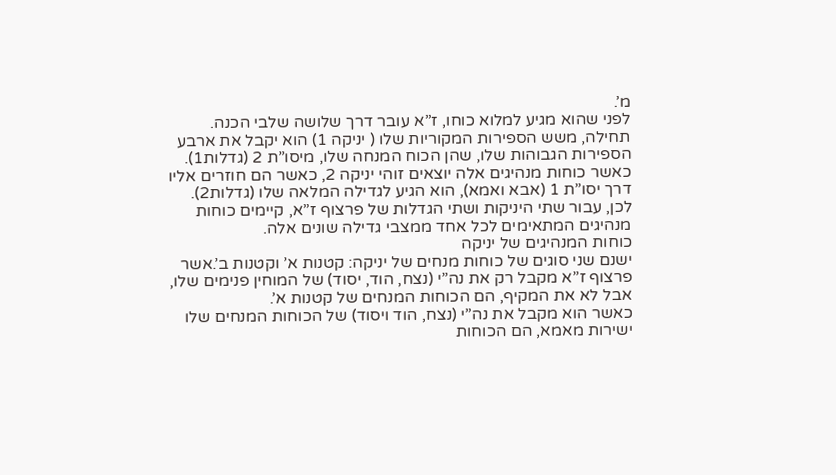מ’.
לפני שהוא מגיע למלוא כוחו, ז”א עובר דרך שלושה שלבי הכנה.
תחילה, משש הספירות המקוריות שלו ( יניקה 1) הוא יקבל את ארבע הספירות הגבוהות שלו, שהן הכוח המנחה שלו, מיסו”ת 2 (גדלות1). כאשר כוחות מנהיגים אלה יוצאים זוהי יניקה 2, כאשר הם חוזרים אליו דרך יסו”ת 1 (אבא ואמא), הוא הגיע לגדילה המלאה שלו (גדלות2).
לכן, עבור שתי היניקות ושתי הגדלות של פרצוף ז”א, קיימים כוחות מנהיגים המתאימים לכל אחד ממצבי גדילה שונים אלה.
כוחות המנהיגים של יניקה
ישנם שני סוגים של כוחות מנחים של יניקה: קטנות א’ וקטנות ב’.אשר פרצוף ז”א מקבל רק את נה”י (נצח, הוד, יסוד) של המוחין פנימים שלו, אבל לא את המקיף, הם הכוחות המנחים של קטנות א’.
כאשר הוא מקבל את נה”י (נצח, הוד ויסוד) של הכוחות המנחים שלו ישירות מאמא, הם הכוחות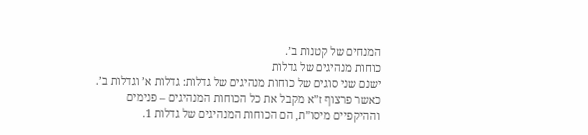המנחים של קטנות ב’.
כוחות מנהיגים של גדלות
ישנם שני סוגים של כוחות מנהיגים של גדלות: גדלות א’ וגדלות ב’.
כאשר פרצוף ז”א מקבל את כל הכוחות המנהיגים – פנימים וההיקפיים מיסו”ת, הם הכוחות המנהיגים של גדלות 1.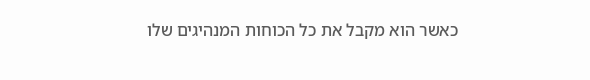כאשר הוא מקבל את כל הכוחות המנהיגים שלו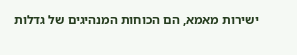ישירות מאמא, הם הכוחות המנהיגים של גדלות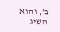ב’, והוא השיג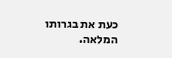כעת את בגרותו המלאה.